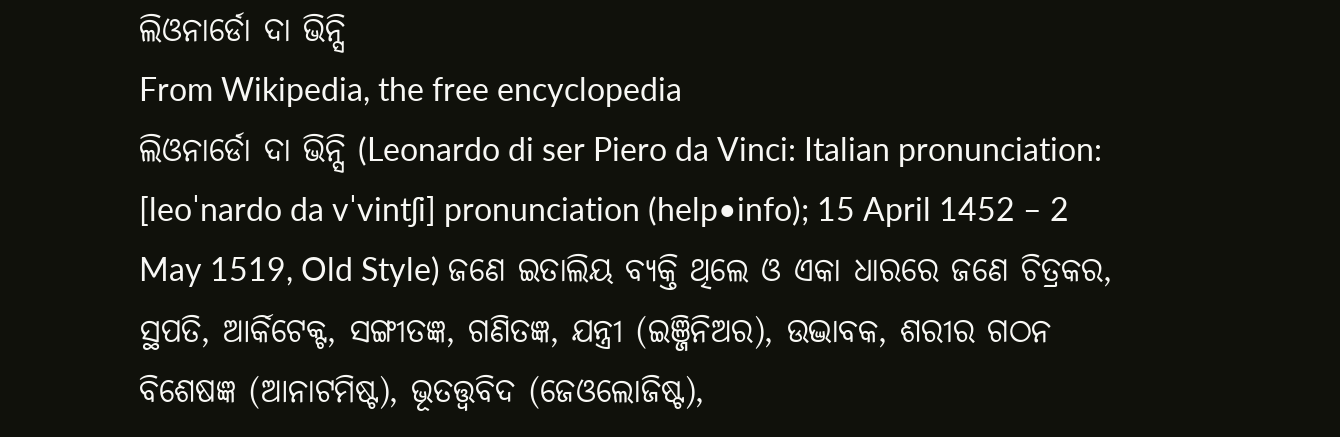ଲିଓନାର୍ଡୋ ଦା ଭିନ୍ସି
From Wikipedia, the free encyclopedia
ଲିଓନାର୍ଡୋ ଦା ଭିନ୍ସି (Leonardo di ser Piero da Vinci: Italian pronunciation: [leoˈnardo da vˈvintʃi] pronunciation (help•info); 15 April 1452 – 2 May 1519, Old Style) ଜଣେ ଇତାଲିୟ ବ୍ୟକ୍ତି ଥିଲେ ଓ ଏକା ଧାରରେ ଜଣେ ଚିତ୍ରକର, ସ୍ଥପତି, ଆର୍କିଟେକ୍ଟ, ସଙ୍ଗୀତଜ୍ଞ, ଗଣିତଜ୍ଞ, ଯନ୍ତ୍ରୀ (ଇଞ୍ଜିନିଅର), ଉଦ୍ଭାବକ, ଶରୀର ଗଠନ ବିଶେଷଜ୍ଞ (ଆନାଟମିଷ୍ଟ), ଭୂତତ୍ତ୍ୱବିଦ (ଜେଓଲୋଜିଷ୍ଟ),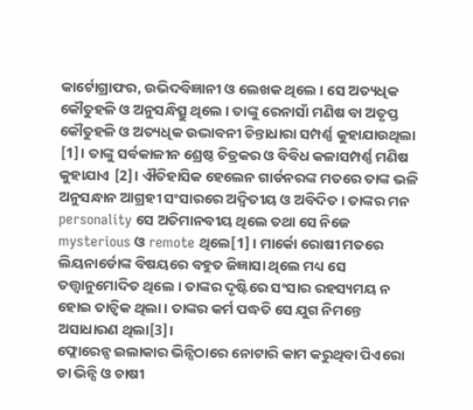କାର୍ଟୋଗ୍ରାଫର, ଉଭିଦବିଜ୍ଞାନୀ ଓ ଲେଖକ ଥିଲେ । ସେ ଅତ୍ୟଧିକ କୌତୁହଳି ଓ ଅନୁସନ୍ଧିତ୍ସୁ ଥିଲେ । ତାଙ୍କୁ ରେନାସାଁ ମଣିଷ ବା ଅତୃପ୍ତ କୌତୁହଳି ଓ ଅତ୍ୟଧିକ ଉଦ୍ଭାବନୀ ଚିନ୍ତାଧାରା ସମ୍ପର୍ଣ୍ଣ କୁହାଯାଉଥିଲା [1]। ତାଙ୍କୁ ସର୍ବକାଳୀନ ଶ୍ରେଷ୍ଠ ଚିତ୍ରକର ଓ ବିବିଧ କଳାସମ୍ପର୍ଣ୍ଣ ମଣିଷ କୁହାଯାଏ [2]। ଐତିହାସିକ ହେଲେନ ଗାର୍ଡନରଙ୍କ ମତରେ ତାଙ୍କ ଭଳି ଅନୁସନ୍ଧାନ ଆଗ୍ରହୀ ସଂସାରରେ ଅଦ୍ୱିତୀୟ ଓ ଅବିଦିତ । ତାଙ୍କର ମନ personality ସେ ଅତିମାନବୀୟ ଥିଲେ ତଥା ସେ ନିଜେ mysterious ଓ remote ଥିଲେ[1] । ମାର୍କୋ ରୋଷୀ ମତରେ ଲିୟନାର୍ଡୋଙ୍କ ବିଷୟରେ ବହୁତ ଜିଜ୍ଞାସା ଥିଲେ ମଧ୍ୟ ସେ ତତ୍ତ୍ୱାନୁମୋଦିତ ଥିଲେ । ତାଙ୍କର ଦୃଷ୍ଟିରେ ସଂସାର ରହସ୍ୟମୟ ନ ହୋଇ ତାତ୍ୱିକ ଥିଲା । ତାଙ୍କର କର୍ମ ପଦ୍ଧତି ସେ ଯୁଗ ନିମନ୍ତେ ଅସାଧାରଣ ଥିଲା[3]।
ଫ୍ଲୋରେନ୍ସ ଇଲାକାର ଭିନ୍ସିଠାରେ ନୋଟାରି କାମ କରୁଥିବା ପିଏରୋ ଡା ଭିନ୍ସି ଓ ଚାଷୀ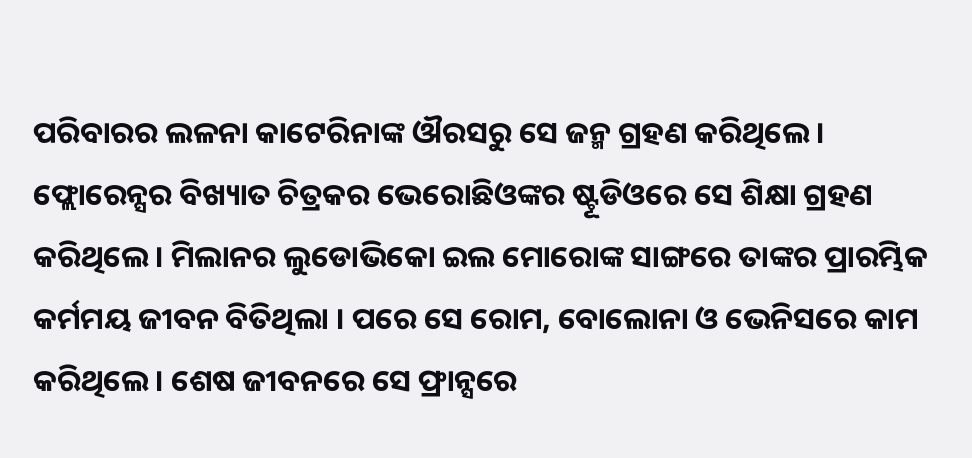ପରିବାରର ଲଳନା କାଟେରିନାଙ୍କ ଔରସରୁ ସେ ଜନ୍ମ ଗ୍ରହଣ କରିଥିଲେ । ଫ୍ଲୋରେନ୍ସର ବିଖ୍ୟାତ ଚିତ୍ରକର ଭେରୋଛିଓଙ୍କର ଷ୍ଟୂଡିଓରେ ସେ ଶିକ୍ଷା ଗ୍ରହଣ କରିଥିଲେ । ମିଲାନର ଲୁଡୋଭିକୋ ଇଲ ମୋରୋଙ୍କ ସାଙ୍ଗରେ ତାଙ୍କର ପ୍ରାରମ୍ଭିକ କର୍ମମୟ ଜୀବନ ବିତିଥିଲା । ପରେ ସେ ରୋମ, ବୋଲୋନା ଓ ଭେନିସରେ କାମ କରିଥିଲେ । ଶେଷ ଜୀବନରେ ସେ ଫ୍ରାନ୍ସରେ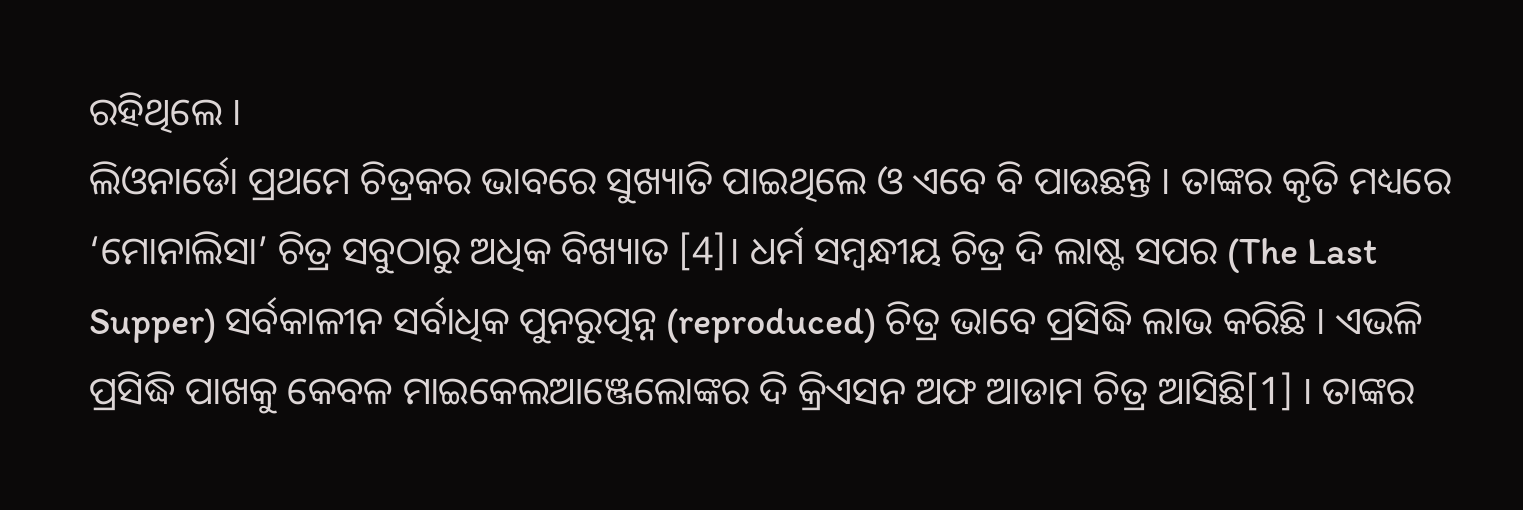ରହିଥିଲେ ।
ଲିଓନାର୍ଡୋ ପ୍ରଥମେ ଚିତ୍ରକର ଭାବରେ ସୁଖ୍ୟାତି ପାଇଥିଲେ ଓ ଏବେ ବି ପାଉଛନ୍ତି । ତାଙ୍କର କୃତି ମଧ୍ୟରେ ‘ମୋନାଲିସା’ ଚିତ୍ର ସବୁଠାରୁ ଅଧିକ ବିଖ୍ୟାତ [4]। ଧର୍ମ ସମ୍ବନ୍ଧୀୟ ଚିତ୍ର ଦି ଲାଷ୍ଟ ସପର (The Last Supper) ସର୍ବକାଳୀନ ସର୍ବାଧିକ ପୁନରୁତ୍ପନ୍ନ (reproduced) ଚିତ୍ର ଭାବେ ପ୍ରସିଦ୍ଧି ଲାଭ କରିଛି । ଏଭଳି ପ୍ରସିଦ୍ଧି ପାଖକୁ କେବଳ ମାଇକେଲଆଞ୍ଜେଲୋଙ୍କର ଦି କ୍ରିଏସନ ଅଫ ଆଡାମ ଚିତ୍ର ଆସିଛି[1] । ତାଙ୍କର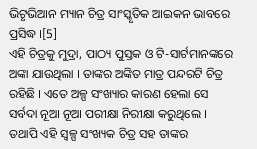ଭିଟୃଭିଆନ ମ୍ୟାନ ଚିତ୍ର ସାଂସ୍କୃତିକ ଆଇକନ ଭାବରେ ପ୍ରସିଦ୍ଧ ।[5]
ଏହି ଚିତ୍ରକୁ ମୁଦ୍ରା, ପାଠ୍ୟ ପୁସ୍ତକ ଓ ଟି-ସାର୍ଟମାନଙ୍କରେ ଅଙ୍କା ଯାଉଥିଲା । ତାଙ୍କର ଅଙ୍କିତ ମାତ୍ର ପନ୍ଦରଟି ଚିତ୍ର ରହିଛି । ଏତେ ଅଳ୍ପ ସଂଖ୍ୟାର କାରଣ ହେଲା ସେ ସର୍ବଦା ନୂଆ ନୂଆ ପରୀକ୍ଷା ନିରୀକ୍ଷା କରୁଥିଲେ । ତଥାପି ଏହି ସ୍ୱଳ୍ପ ସଂଖ୍ୟକ ଚିତ୍ର ସହ ତାଙ୍କର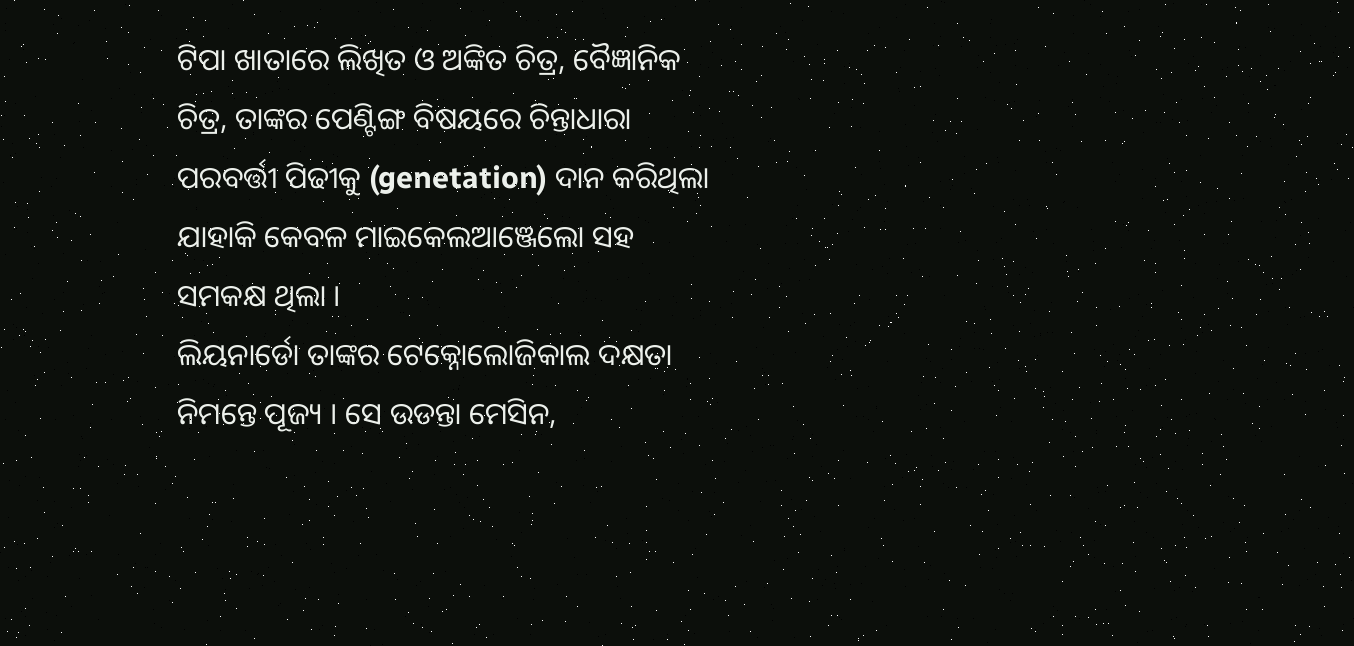ଟିପା ଖାତାରେ ଲିଖିତ ଓ ଅଙ୍କିତ ଚିତ୍ର, ବୈଜ୍ଞାନିକ ଚିତ୍ର, ତାଙ୍କର ପେଣ୍ଟିଙ୍ଗ ବିଷୟରେ ଚିନ୍ତାଧାରା ପରବର୍ତ୍ତୀ ପିଢୀକୁ (genetation) ଦାନ କରିଥିଲା ଯାହାକି କେବଳ ମାଇକେଲଆଞ୍ଜେଲୋ ସହ ସମକକ୍ଷ ଥିଲା ।
ଲିୟନାର୍ଡୋ ତାଙ୍କର ଟେକ୍ନୋଲୋଜିକାଲ ଦକ୍ଷତା ନିମନ୍ତେ ପୂଜ୍ୟ । ସେ ଉଡନ୍ତା ମେସିନ,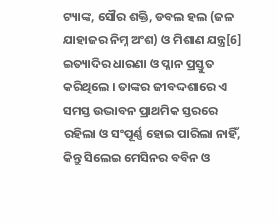ଟ୍ୟାଙ୍କ, ସୌର ଶକ୍ତି, ଡବଲ ହଲ (ଜଳ ଯାହାଜର ନିମ୍ନ ଅଂଶ) ଓ ମିଶାଣ ଯନ୍ତ୍ର[6] ଇତ୍ୟାଦିର ଧାରଣା ଓ ପ୍ଳାନ ପ୍ରସ୍ତୁତ କରିଥିଲେ । ତାଙ୍କର ଜୀବଦ୍ଦଶାରେ ଏ ସମସ୍ତ ଉଦ୍ଭାବନ ପ୍ରାଥମିକ ସ୍ତରରେ ରହିଲା ଓ ସଂପୂର୍ଣ୍ଣ ହୋଇ ପାରିଲା ନାହିଁ, କିନ୍ତୁ ସିଲେଇ ମେସିନର ବବିନ ଓ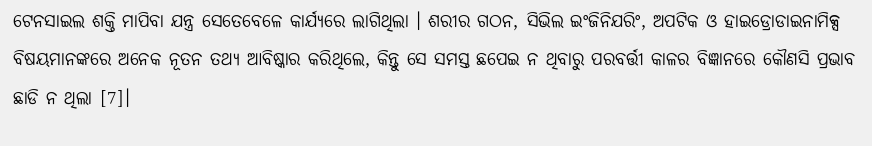ଟେନସାଇଲ ଶକ୍ତି ମାପିବା ଯନ୍ତ୍ର ସେତେବେଳେ କାର୍ଯ୍ୟରେ ଲାଗିଥିଲା । ଶରୀର ଗଠନ, ସିଭିଲ ଇଂଜିନିଯରିଂ, ଅପଟିକ ଓ ହାଇଡ୍ରୋଡାଇନାମିକ୍ସ ବିଷୟମାନଙ୍କରେ ଅନେକ ନୂତନ ତଥ୍ୟ ଆବିଷ୍କାର କରିଥିଲେ, କିନ୍ତୁ ସେ ସମସ୍ତ ଛପେଇ ନ ଥିବାରୁ ପରବର୍ତ୍ତୀ କାଳର ବିଜ୍ଞାନରେ କୌଣସି ପ୍ରଭାବ ଛାଡି ନ ଥିଲା [7]।